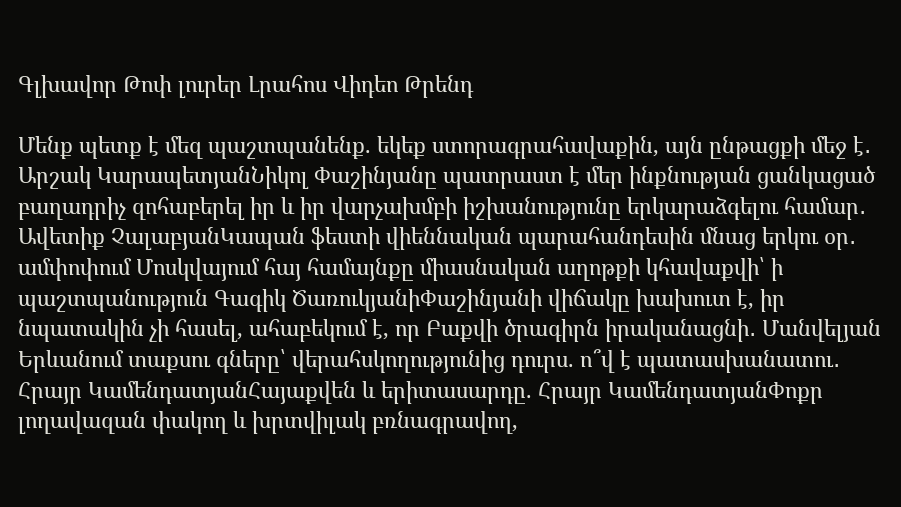Գլխավոր Թոփ լուրեր Լրահոս Վիդեո Թրենդ

Մենք պետք է մեզ պաշտպանենք. եկեք ստորագրահավաքին, այն ընթացքի մեջ է․ Արշակ ԿարապետյանՆիկոլ Փաշինյանը պատրաստ է մեր ինքնության ցանկացած բաղադրիչ զոհաբերել իր և իր վարչախմբի իշխանությունը երկարաձգելու համար․ Ավետիք ՉալաբյանԿապան ֆեստի վիեննական պարահանդեսին մնաց երկու օր․ ամփոփում Մոսկվայում հայ համայնքը միասնական աղոթքի կհավաքվի՝ ի պաշտպանություն Գագիկ ԾառուկյանիՓաշինյանի վիճակը խախուտ է, իր նպատակին չի հասել, ահաբեկում է, որ Բաքվի ծրագիրն իրականացնի․ Մանվելյան Երևանում տաքսու գները՝ վերահսկողությունից դուրս. ո՞վ է պատասխանատու․ Հրայր ԿամենդատյանՀայաքվեն և երիտասարդը. Հրայր ԿամենդատյանՓոքր լողավազան փակող և խրտվիլակ բռնագրավող,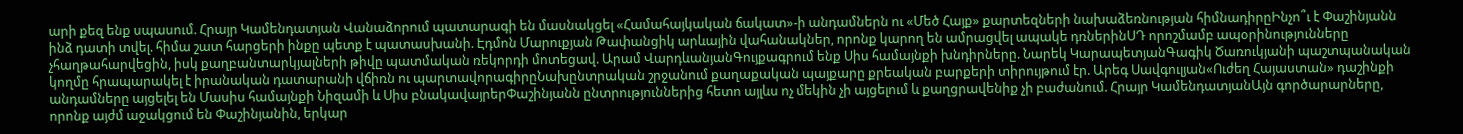արի քեզ ենք սպասում. Հրայր Կամենդատյան Վանաձորում պատարագի են մասնակցել «Համահայկական ճակատ»-ի անդամներն ու «Մեծ Հայք» քարտեզների նախաձեռնության հիմնադիրըԻնչո՞ւ է Փաշինյանն ինձ դատի տվել. հիմա շատ հարցերի ինքը պետք է պատասխանի. Էդմոն Մարուքյան Թափանցիկ արևային վահանակներ, որոնք կարող են ամրացվել ապակե դռներինՍԴ որոշմամբ ապօրինությունները չհաղթահարվեցին, իսկ քաղբանտարկյալների թիվը պատմական ռեկորդի մոտեցավ. Արամ ՎարդևանյանԳույքագրում ենք Սիս համայնքի խնդիրները. Նարեկ ԿարապետյանԳագիկ Ծառուկյանի պաշտպանական կողմը հրապարակել է իրանական դատարանի վճիռն ու պարտավորագիրըՆախընտրական շրջանում քաղաքական պայքարը քրեական բարքերի տիրույթում էր. Արեգ Սավգուլյան«Ուժեղ Հայաստան» դաշինքի անդամները այցելել են Մասիս համայնքի Նիզամի և Սիս բնակավայրերՓաշինյանն ընտրություններից հետո այլևս ոչ մեկին չի այցելում և քաղցրավենիք չի բաժանում. Հրայր ԿամենդատյանԱյն գործարարները, որոնք այժմ աջակցում են Փաշինյանին, երկար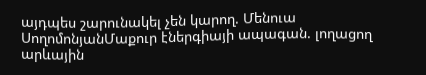այդպես շարունակել չեն կարող. Մենուա ՍողոմոնյանՄաքուր էներգիայի ապագան. լողացող արևային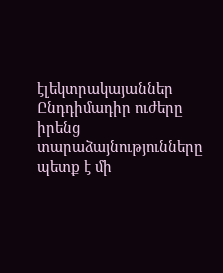էլեկտրակայաններ Ընդդիմադիր ուժերը իրենց տարաձայնությունները պետք է մի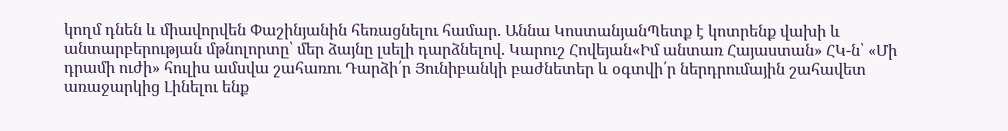կողմ դնեն և միավորվեն Փաշինյանին հեռացնելու համար. Աննա ԿոստանյանՊետք է կոտրենք վախի և անտարբերության մթնոլորտը՝ մեր ձայնը լսելի դարձնելով. Կարուշ Հովեյան«Իմ անտառ Հայաստան» ՀԿ-ն՝ «Մի դրամի ուժի» հուլիս ամսվա շահառու Դարձի՛ր Յունիբանկի բաժնետեր և օգտվի՛ր ներդրումային շահավետ առաջարկից Լինելու ենք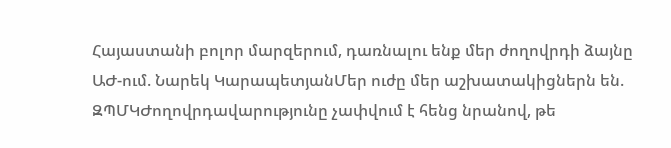Հայաստանի բոլոր մարզերում, դառնալու ենք մեր ժողովրդի ձայնը ԱԺ-ում. Նարեկ ԿարապետյանՄեր ուժը մեր աշխատակիցներն են. ԶՊՄԿԺողովրդավարությունը չափվում է հենց նրանով, թե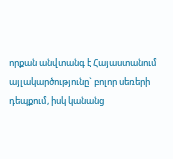որքան անվտանգ է Հայաստանում այլակարծությունը` բոլոր սեռերի դեպքում, իսկ կանանց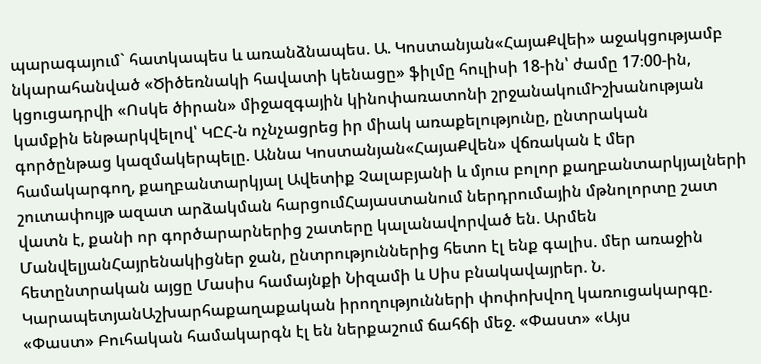պարագայում` հատկապես և առանձնապես. Ա. Կոստանյան«ՀայաՔվեի» աջակցությամբ նկարահանված «Ծիծեռնակի հավատի կենացը» ֆիլմը հուլիսի 18-ին՝ ժամը 17։00-ին, կցուցադրվի «Ոսկե ծիրան» միջազգային կինոփառատոնի շրջանակումԻշխանության կամքին ենթարկվելով՝ ԿԸՀ-ն ոչնչացրեց իր միակ առաքելությունը, ընտրական գործընթաց կազմակերպելը. Աննա Կոստանյան«ՀայաՔվեն» վճռական է մեր համակարգող, քաղբանտարկյալ Ավետիք Չալաբյանի և մյուս բոլոր քաղբանտարկյալների շուտափույթ ազատ արձակման հարցումՀայաստանում ներդրումային մթնոլորտը շատ վատն է, քանի որ գործարարներից շատերը կալանավորված են. Արմեն ՄանվելյանՀայրենակիցներ ջան, ընտրություններից հետո էլ ենք գալիս. մեր առաջին հետընտրական այցը Մասիս համայնքի Նիզամի և Սիս բնակավայրեր. Ն. ԿարապետյանԱշխարհաքաղաքական իրողությունների փոփոխվող կառուցակարգը. «Փաստ» Բուհական համակարգն էլ են ներքաշում ճահճի մեջ. «Փաստ» «Այս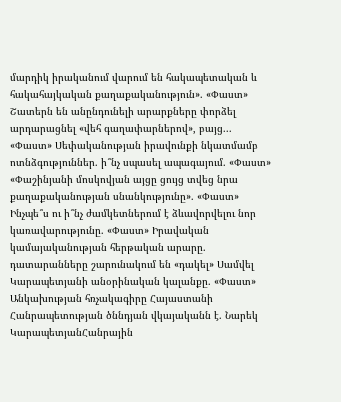մարդիկ իրականում վարում են հակապետական և հակահայկական քաղաքականություն». «Փաստ» Շատերն են անընդունելի արարքները փորձել արդարացնել «վեհ գաղափարներով», բայց... «Փաստ» Սեփականության իրավունքի նկատմամբ ոտնձգություններ. ի՞նչ սպասել ապագայում. «Փաստ» «Փաշինյանի մոսկովյան այցը ցույց տվեց նրա քաղաքականության սնանկությունը». «Փաստ» Ինչպե՞ս ու ի՞նչ ժամկետներում է ձևավորվելու նոր կառավարությունը. «Փաստ» Իրավական կամայականության հերթական արարը. դատարանները շարունակում են «դակել» Սամվել Կարապետյանի անօրինական կալանքը. «Փաստ» Անկախության հռչակագիրը Հայաստանի Հանրապետության ծննդյան վկայականն է. Նարեկ ԿարապետյանՀանրային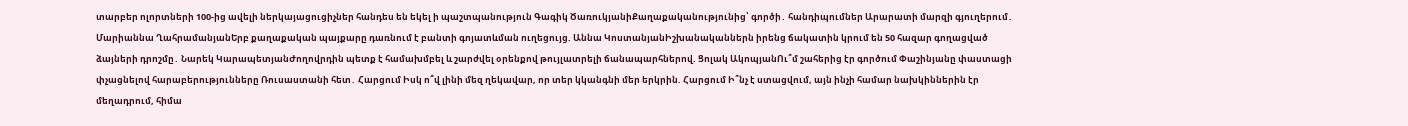տարբեր ոլորտների 100-ից ավելի ներկայացուցիչներ հանդես են եկել ի պաշտպանություն Գագիկ ԾառուկյանիՔաղաքականությունից՝ գործի․ հանդիպումներ Արարատի մարզի գյուղերում․ Մարիաննա ՂահրամանյանԵրբ քաղաքական պայքարը դառնում է բանտի գոյատևման ուղեցույց. Աննա ԿոստանյանԻշխանականներն իրենց ճակատին կրում են 50 հազար գողացված ձայների դրոշմը․ Նարեկ ԿարապետյանԺողովրդին պետք է համախմբել և շարժվել օրենքով թույլատրելի ճանապարհներով. Ցոլակ ԱկոպյանՈւ՞մ շահերից էր գործում Փաշինյանը փաստացի փչացնելով հարաբերությունները Ռուսաստանի հետ․ Հարցում Իսկ ո՞վ լինի մեզ ղեկավար, որ տեր կկանգնի մեր երկրին. Հարցում Ի՞նչ է ստացվում, այն ինչի համար նախկիններին էր մեղադրում, հիմա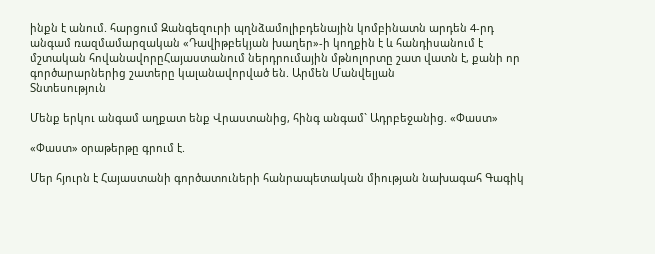ինքն է անում. հարցում Զանգեզուրի պղնձամոլիբդենային կոմբինատն արդեն 4-րդ անգամ ռազմամարզական «Դավիթբեկյան խաղեր»-ի կողքին է և հանդիսանում է մշտական հովանավորըՀայաստանում ներդրումային մթնոլորտը շատ վատն է, քանի որ գործարարներից շատերը կալանավորված են. Արմեն Մանվելյան
Տնտեսություն

Մենք երկու անգամ աղքատ ենք Վրաստանից, հինգ անգամ` Ադրբեջանից. «Փաստ»

«Փաստ» օրաթերթը գրում է.

Մեր հյուրն է Հայաստանի գործատուների հանրապետական միության նախագահ Գագիկ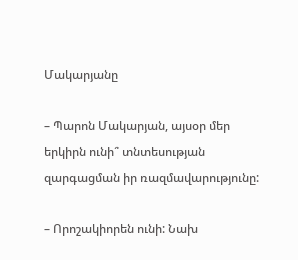Մակարյանը

– Պարոն Մակարյան, այսօր մեր երկիրն ունի՞ տնտեսության զարգացման իր ռազմավարությունը:

– Որոշակիորեն ունի: Նախ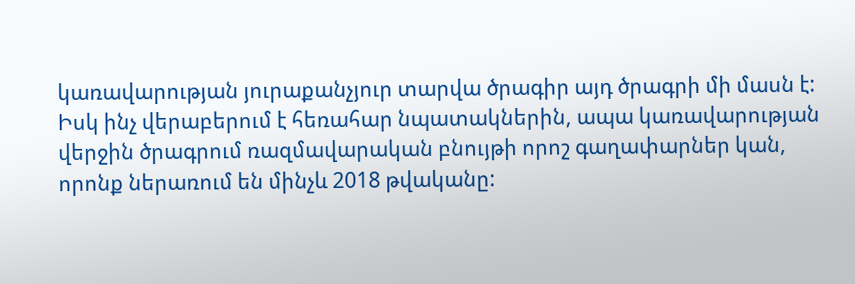կառավարության յուրաքանչյուր տարվա ծրագիր այդ ծրագրի մի մասն է: Իսկ ինչ վերաբերում է հեռահար նպատակներին, ապա կառավարության վերջին ծրագրում ռազմավարական բնույթի որոշ գաղափարներ կան, որոնք ներառում են մինչև 2018 թվականը: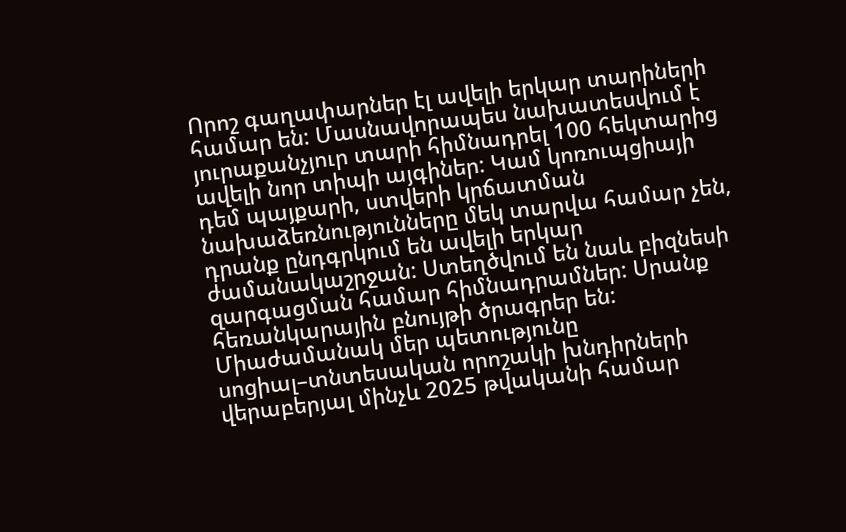Որոշ գաղափարներ էլ ավելի երկար տարիների համար են: Մասնավորապես նախատեսվում է յուրաքանչյուր տարի հիմնադրել 100 հեկտարից ավելի նոր տիպի այգիներ: Կամ կոռուպցիայի դեմ պայքարի, ստվերի կրճատման նախաձեռնությունները մեկ տարվա համար չեն, դրանք ընդգրկում են ավելի երկար ժամանակաշրջան: Ստեղծվում են նաև բիզնեսի զարգացման համար հիմնադրամներ: Սրանք հեռանկարային բնույթի ծրագրեր են:
Միաժամանակ մեր պետությունը սոցիալ–տնտեսական որոշակի խնդիրների վերաբերյալ մինչև 2025 թվականի համար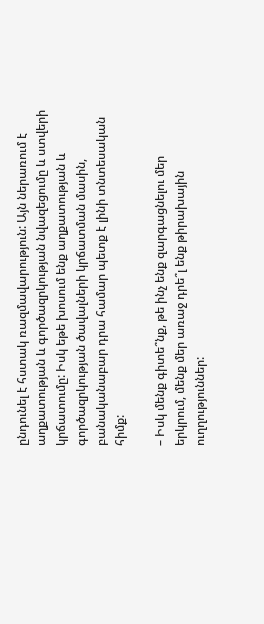ընդունել է հստակ ռազմավարություն: Այն ներառում է աղքատության և գործազրկության նվազեցումը և ստվերի կրճատումը: Իսկ եթե խոսում ենք աղքատության և գործազրկության ծավալների կրճատման մասին, բանականաբար դրա համար պետք է լինի տնտեսական հիմք:

– Իսկ մենք գիտե՞նք, թե ինչ ենք զարգացնելու մեր երկրում, մենք մեր առաջ դրե՞լ ենք թիրախային ուղղություններ: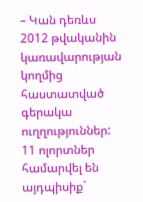– Կան դեռևս 2012 թվականին կառավարության կողմից հաստատված գերակա ուղղություններ: 11 ոլորտներ համարվել են այդպիսիք`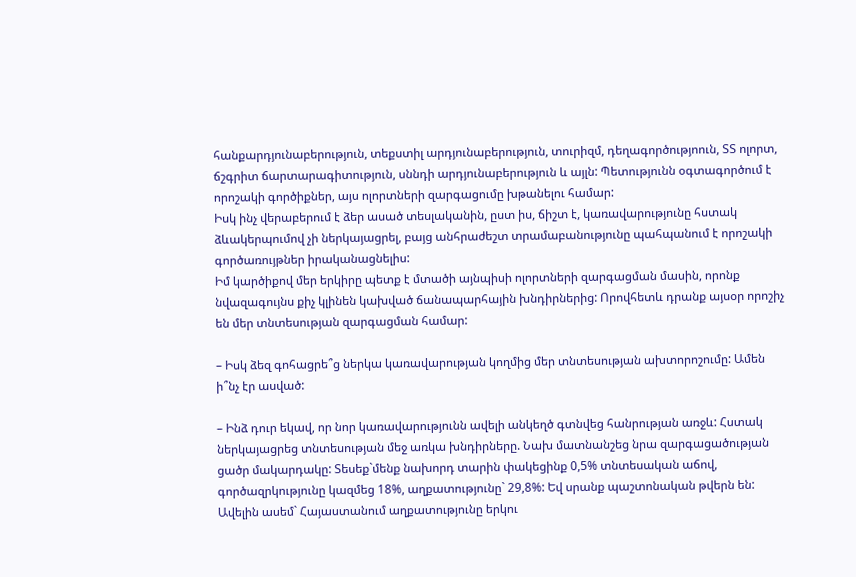հանքարդյունաբերություն, տեքստիլ արդյունաբերություն, տուրիզմ, դեղագործությոուն, ՏՏ ոլորտ, ճշգրիտ ճարտարագիտություն, սննդի արդյունաբերություն և այլն: Պետությունն օգտագործում է որոշակի գործիքներ, այս ոլորտների զարգացումը խթանելու համար:
Իսկ ինչ վերաբերում է ձեր ասած տեսլականին, ըստ իս, ճիշտ է, կառավարությունը հստակ ձևակերպումով չի ներկայացրել, բայց անհրաժեշտ տրամաբանությունը պահպանում է որոշակի գործառույթներ իրականացնելիս:
Իմ կարծիքով մեր երկիրը պետք է մտածի այնպիսի ոլորտների զարգացման մասին, որոնք նվազագույնս քիչ կլինեն կախված ճանապարհային խնդիրներից: Որովհետև դրանք այսօր որոշիչ են մեր տնտեսության զարգացման համար:

– Իսկ ձեզ գոհացրե՞ց ներկա կառավարության կողմից մեր տնտեսության ախտորոշումը: Ամեն ի՞նչ էր ասված:

– Ինձ դուր եկավ, որ նոր կառավարությունն ավելի անկեղծ գտնվեց հանրության առջև: Հստակ ներկայացրեց տնտեսության մեջ առկա խնդիրները. Նախ մատնանշեց նրա զարգացածության ցածր մակարդակը: Տեսեք`մենք նախորդ տարին փակեցինք 0,5% տնտեսական աճով, գործազրկությունը կազմեց 18%, աղքատությունը` 29,8%: Եվ սրանք պաշտոնական թվերն են: Ավելին ասեմ` Հայաստանում աղքատությունը երկու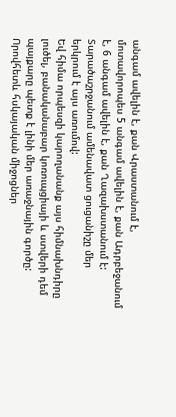անգամ ավելին է, քան Վրաստանում է, մոտավորոպես 5 անգամ ավելին է, քան Ադրբեջանում է, 6 անգամ ավելին է, քան Ղազախստանում է: Տարածաշրջանում ամենավատ ցուցանիշը մեր երկրում է այս առումով:
Եվ հիմա որպեսզի կարողանանք այս հիմնախնդիրը լուծել, բանականաբար կոռուպցիայի և ստվերի դեմ պայքարը պետք է լինի մեր առաջնային գործը: Որովհետև հսկայական միջոցներ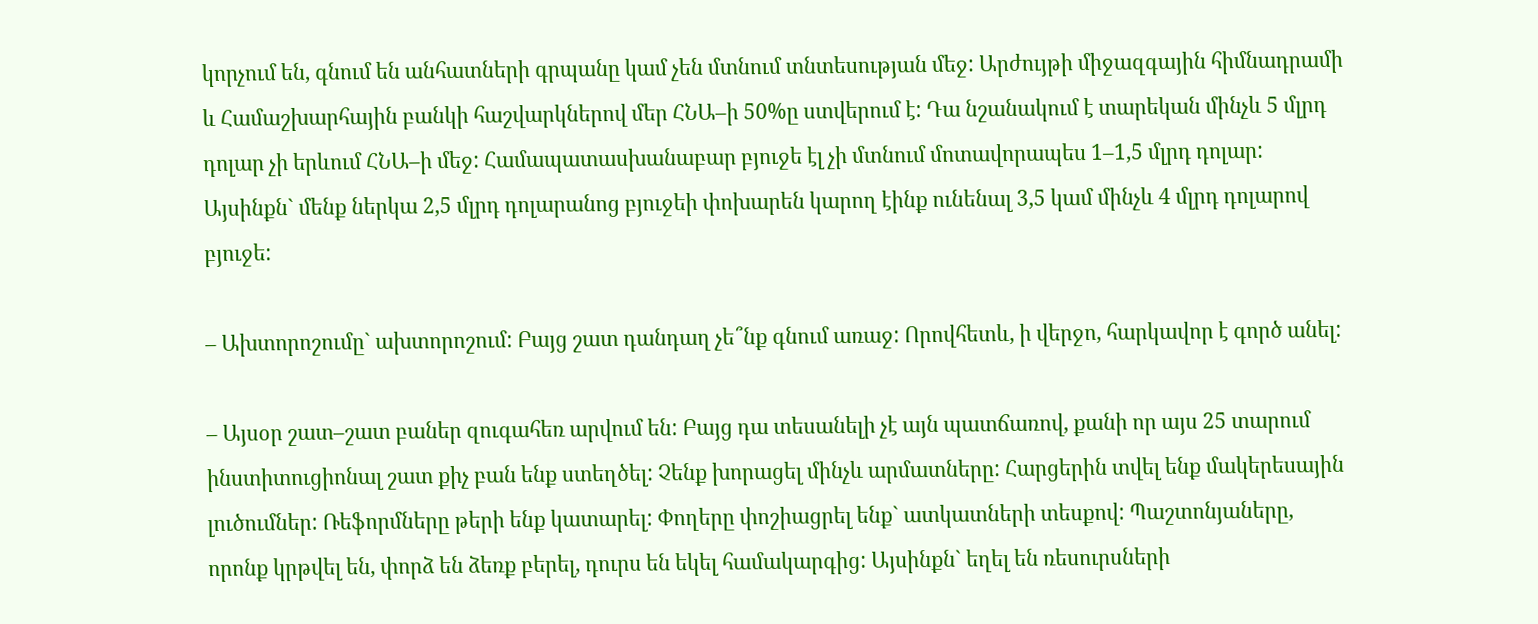կորչում են, գնում են անհատների գրպանը կամ չեն մտնում տնտեսության մեջ: Արժույթի միջազգային հիմնադրամի և Համաշխարհային բանկի հաշվարկներով մեր ՀՆԱ–ի 50%ը ստվերում է: Դա նշանակում է տարեկան մինչև 5 մլրդ դոլար չի երևում ՀՆԱ–ի մեջ: Համապատասխանաբար բյուջե էլ չի մտնում մոտավորապես 1–1,5 մլրդ դոլար: Այսինքն` մենք ներկա 2,5 մլրդ դոլարանոց բյուջեի փոխարեն կարող էինք ունենալ 3,5 կամ մինչև 4 մլրդ դոլարով բյուջե:

– Ախտորոշումը` ախտորոշում: Բայց շատ դանդաղ չե՞նք գնում առաջ: Որովհետև, ի վերջո, հարկավոր է գործ անել:

– Այսօր շատ–շատ բաներ զուգահեռ արվում են: Բայց դա տեսանելի չէ այն պատճառով, քանի որ այս 25 տարում ինստիտուցիոնալ շատ քիչ բան ենք ստեղծել: Չենք խորացել մինչև արմատները: Հարցերին տվել ենք մակերեսային լուծումներ: Ռեֆորմները թերի ենք կատարել: Փողերը փոշիացրել ենք` ատկատների տեսքով: Պաշտոնյաները, որոնք կրթվել են, փորձ են ձեռք բերել, դուրս են եկել համակարգից: Այսինքն` եղել են ռեսուրսների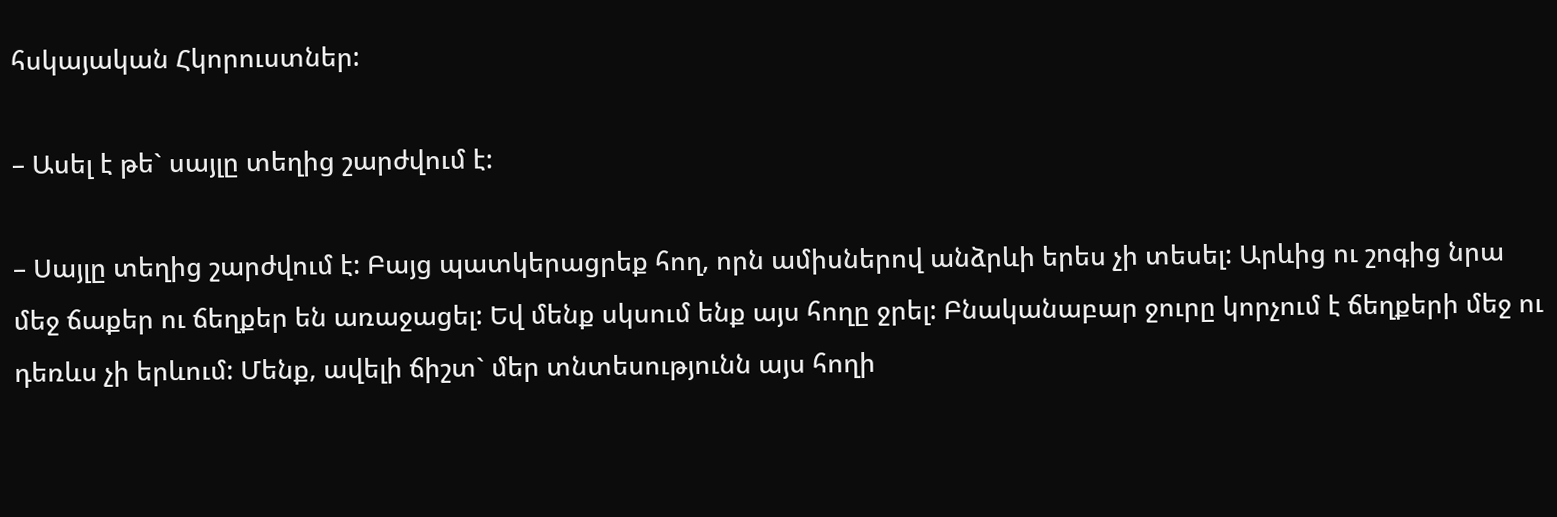հսկայական Հկորուստներ:

– Ասել է թե` սայլը տեղից շարժվում է:

– Սայլը տեղից շարժվում է: Բայց պատկերացրեք հող, որն ամիսներով անձրևի երես չի տեսել: Արևից ու շոգից նրա մեջ ճաքեր ու ճեղքեր են առաջացել: Եվ մենք սկսում ենք այս հողը ջրել: Բնականաբար ջուրը կորչում է ճեղքերի մեջ ու դեռևս չի երևում: Մենք, ավելի ճիշտ` մեր տնտեսությունն այս հողի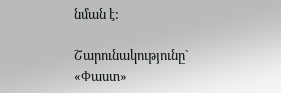նման է:

Շարունակությունը` «Փաստ»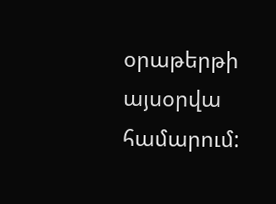օրաթերթի այսօրվա համարում: